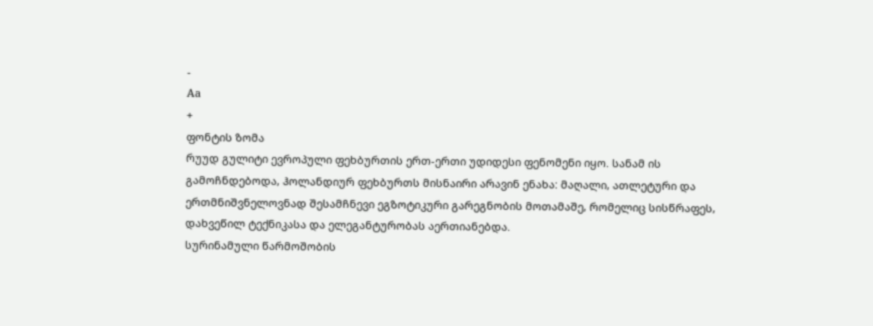-
Aa
+
ფონტის ზომა
რუუდ გულიტი ევროპული ფეხბურთის ერთ-ერთი უდიდესი ფენომენი იყო. სანამ ის გამოჩნდებოდა, ჰოლანდიურ ფეხბურთს მისნაირი არავინ ენახა: მაღალი, ათლეტური და ერთმნიშვნელოვნად შესამჩნევი ეგზოტიკური გარეგნობის მოთამაშე, რომელიც სისწრაფეს, დახვეწილ ტექნიკასა და ელეგანტურობას აერთიანებდა.
სურინამული წარმოშობის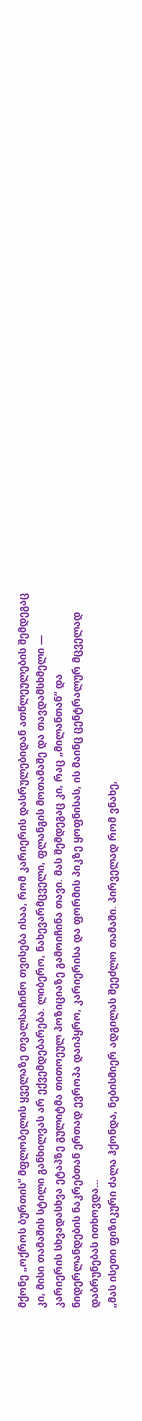მქონე „ოქროს ბურთის“ მფლობელის ყველაზე თვალსაჩინო თვისება ისაა, რომ კარიერის დასრულებიდან ათწლეულების შემდეგაც კი, მისი თამაშის სტილი განხილვას არ ექვემდებარება. ლიბერო, ნახევარმცველი, ფლანგის მოთამაშე და თავდამსხმელი — კარიერის სხვადასხვა ეტაპზე გულიტმა თითოეულ პოზიციაზე გამოიჩინა თავი. მას შემდეგაც კი, რაც „მილანთან“ და ნიდერლანდების ნაკრებთან ერთად ევროპა დაიპყრო, კარიერისა და ფორმის პიკზე ყოფნისას, ის მაინც ცენტრალურ მცველად დაბრუნებას ითხოვდა…
„მას ისეთი ფიზიკური ძალა ჰქონდა, ნებისმიერ ადგილას შეეძლო თამაში. პირველად რომ ვნახე,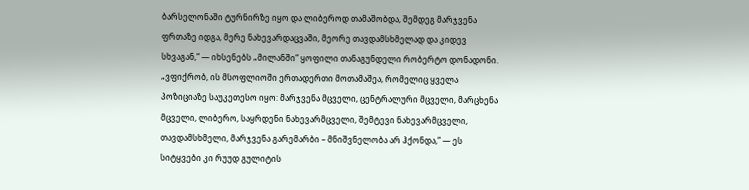ბარსელონაში ტურნირზე იყო და ლიბეროდ თამაშობდა, შემდეგ მარჯვენა ფრთაზე იდგა, მერე ნახევარდაცვაში, მეორე თავდამსხმელად და კიდევ სხვაგან,“ — იხსენებს „მილანში“ ყოფილი თანაგუნდელი რობერტო დონადონი.
„ვფიქრობ, ის მსოფლიოში ერთადერთი მოთამაშეა, რომელიც ყველა პოზიციაზე საუკეთესო იყო: მარჯვენა მცველი, ცენტრალური მცველი, მარცხენა მცველი, ლიბერო, საყრდენი ნახევარმცველი, შემტევი ნახევარმცველი, თავდამსხმელი, მარჯვენა გარემარბი – მნიშვნელობა არ ჰქონდა,“ — ეს სიტყვები კი რუუდ გულიტის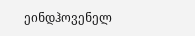ეინდჰოვენელ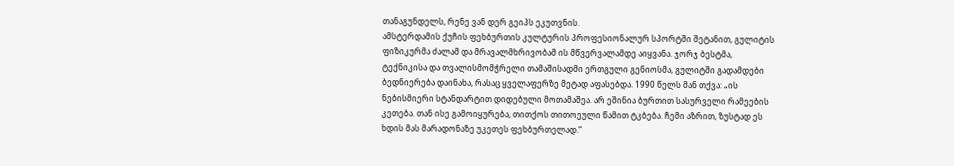თანაგუნდელს, რენე ვან დერ გეიპს ეკუთვნის.
ამსტერდამის ქუჩის ფეხბურთის კულტურის პროფესიონალურ სპორტში შეტანით, გულიტის ფიზიკურმა ძალამ და მრავალმხრივობამ ის მწვერვალამდე აიყვანა. ჯორჯ ბესტმა, ტექნიკისა და თვალისმომჭრელი თამაშისადმი ერთგული გენიოსმა, გულიტში გადამდები ბედნიერება დაინახა, რასაც ყველაფერზე მეტად აფასებდა. 1990 წელს მან თქვა: „ის ნებისმიერი სტანდარტით დიდებული მოთამაშეა. არ ეშინია ბურთით სასურველი რამეების კეთება. თან ისე გამოიყურება, თითქოს თითოეული წამით ტკბება. ჩემი აზრით, ზუსტად ეს ხდის მას მარადონაზე უკეთეს ფეხბურთელად.“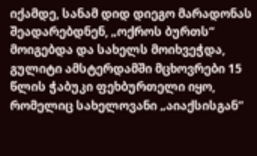იქამდე, სანამ დიდ დიეგო მარადონას შეადარებდნენ, „ოქროს ბურთს“ მოიგებდა და სახელს მოიხვეჭდა, გულიტი ამსტერდამში მცხოვრები 15 წლის ჭაბუკი ფეხბურთელი იყო, რომელიც სახელოვანი „აიაქსისგან“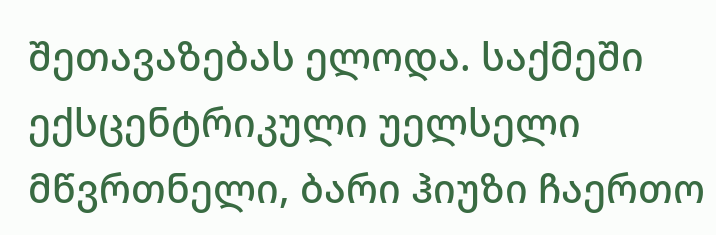შეთავაზებას ელოდა. საქმეში ექსცენტრიკული უელსელი მწვრთნელი, ბარი ჰიუზი ჩაერთო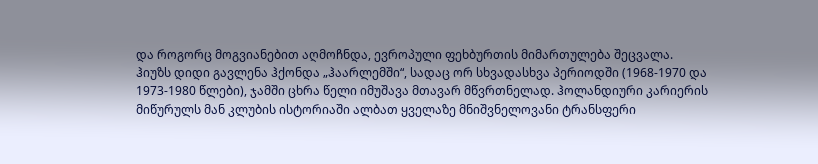და როგორც მოგვიანებით აღმოჩნდა, ევროპული ფეხბურთის მიმართულება შეცვალა.
ჰიუზს დიდი გავლენა ჰქონდა „ჰაარლემში“, სადაც ორ სხვადასხვა პერიოდში (1968-1970 და 1973-1980 წლები), ჯამში ცხრა წელი იმუშავა მთავარ მწვრთნელად. ჰოლანდიური კარიერის მიწურულს მან კლუბის ისტორიაში ალბათ ყველაზე მნიშვნელოვანი ტრანსფერი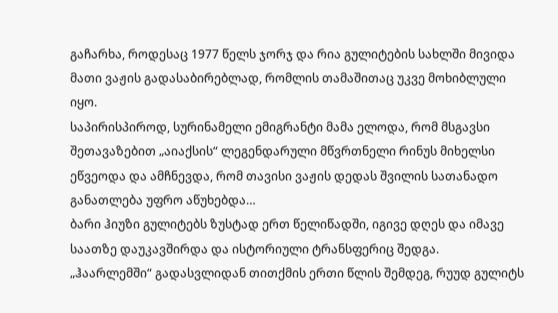გაჩარხა, როდესაც 1977 წელს ჯორჯ და რია გულიტების სახლში მივიდა მათი ვაჟის გადასაბირებლად, რომლის თამაშითაც უკვე მოხიბლული იყო.
საპირისპიროდ, სურინამელი ემიგრანტი მამა ელოდა, რომ მსგავსი შეთავაზებით „აიაქსის“ ლეგენდარული მწვრთნელი რინუს მიხელსი ეწვეოდა და ამჩნევდა, რომ თავისი ვაჟის დედას შვილის სათანადო განათლება უფრო აწუხებდა…
ბარი ჰიუზი გულიტებს ზუსტად ერთ წელიწადში, იგივე დღეს და იმავე საათზე დაუკავშირდა და ისტორიული ტრანსფერიც შედგა.
„ჰაარლემში“ გადასვლიდან თითქმის ერთი წლის შემდეგ, რუუდ გულიტს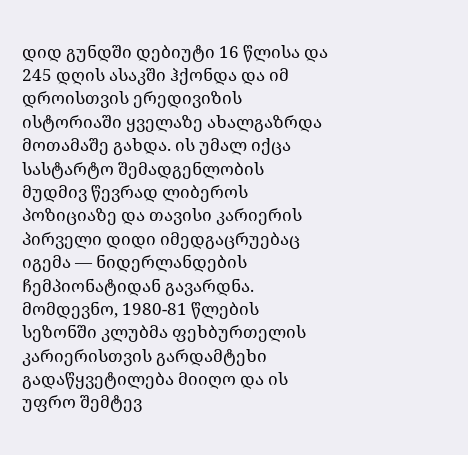დიდ გუნდში დებიუტი 16 წლისა და 245 დღის ასაკში ჰქონდა და იმ დროისთვის ერედივიზის ისტორიაში ყველაზე ახალგაზრდა მოთამაშე გახდა. ის უმალ იქცა სასტარტო შემადგენლობის მუდმივ წევრად ლიბეროს პოზიციაზე და თავისი კარიერის პირველი დიდი იმედგაცრუებაც იგემა — ნიდერლანდების ჩემპიონატიდან გავარდნა.
მომდევნო, 1980-81 წლების სეზონში კლუბმა ფეხბურთელის კარიერისთვის გარდამტეხი გადაწყვეტილება მიიღო და ის უფრო შემტევ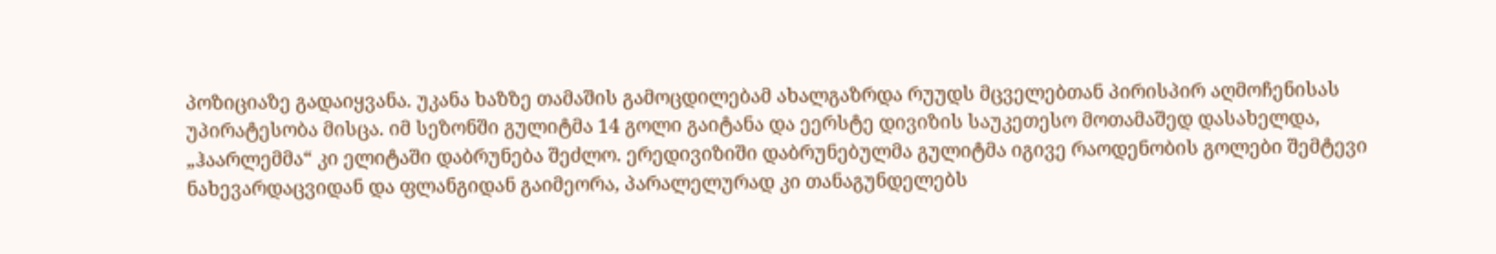პოზიციაზე გადაიყვანა. უკანა ხაზზე თამაშის გამოცდილებამ ახალგაზრდა რუუდს მცველებთან პირისპირ აღმოჩენისას უპირატესობა მისცა. იმ სეზონში გულიტმა 14 გოლი გაიტანა და ეერსტე დივიზის საუკეთესო მოთამაშედ დასახელდა, „ჰაარლემმა“ კი ელიტაში დაბრუნება შეძლო. ერედივიზიში დაბრუნებულმა გულიტმა იგივე რაოდენობის გოლები შემტევი ნახევარდაცვიდან და ფლანგიდან გაიმეორა, პარალელურად კი თანაგუნდელებს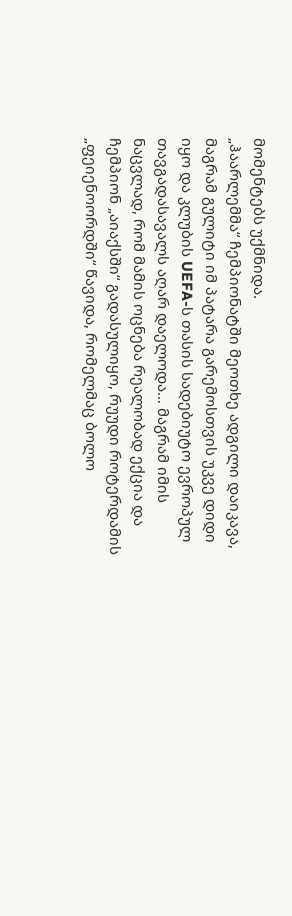მომენტებს უქმნიდა.
„ჰაარლემმა“ ჩემპიონატში მეოთხე ადგილი დაიკავა, მაგრამ გულიტი იმ პატარა გარემოსთვის უკვე დიდი იყო და კლუბის UEFA-ს თასის სადებიუტო ევროპულ თავგადასავალს აღარ დაელოდა… მაგრამ იმის ნაცვლად, რომ მამის ოცნება რეალობად ექცია და ჩემპიონ „აიაქსში“ გადასულიყო, რუუდი როტერდამის „ფეიენოორდში“ წავიდა, რომელმაც ბოლო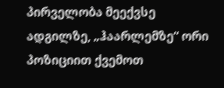პირველობა მეექვსე ადგილზე, „ჰაარლემზე“ ორი პოზიციით ქვემოთ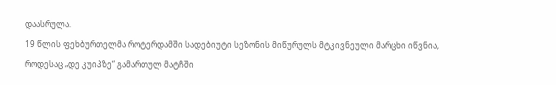დაასრულა.
19 წლის ფეხბურთელმა როტერდამში სადებიუტი სეზონის მიწურულს მტკივნეული მარცხი იწვნია, როდესაც „დე კუიპზე“ გამართულ მატჩში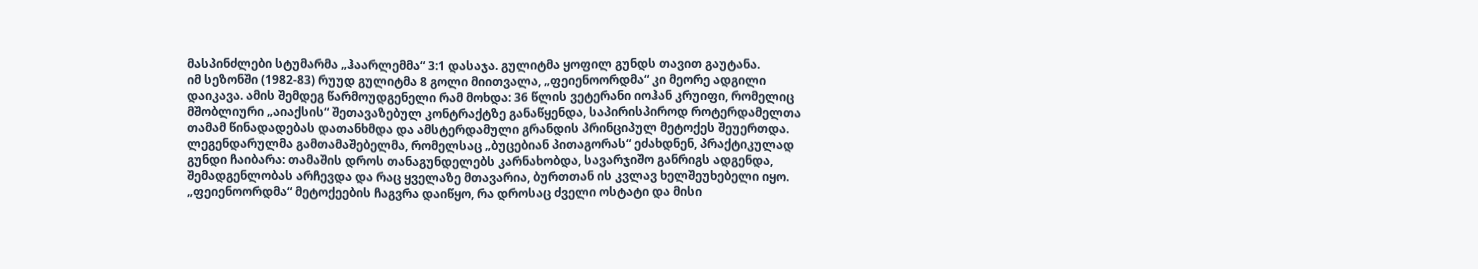მასპინძლები სტუმარმა „ჰაარლემმა“ 3:1 დასაჯა. გულიტმა ყოფილ გუნდს თავით გაუტანა.
იმ სეზონში (1982-83) რუუდ გულიტმა 8 გოლი მიითვალა, „ფეიენოორდმა“ კი მეორე ადგილი დაიკავა. ამის შემდეგ წარმოუდგენელი რამ მოხდა: 36 წლის ვეტერანი იოჰან კრუიფი, რომელიც მშობლიური „აიაქსის“ შეთავაზებულ კონტრაქტზე განაწყენდა, საპირისპიროდ როტერდამელთა თამამ წინადადებას დათანხმდა და ამსტერდამული გრანდის პრინციპულ მეტოქეს შეუერთდა.
ლეგენდარულმა გამთამაშებელმა, რომელსაც „ბუცებიან პითაგორას“ ეძახდნენ, პრაქტიკულად გუნდი ჩაიბარა: თამაშის დროს თანაგუნდელებს კარნახობდა, სავარჯიშო განრიგს ადგენდა, შემადგენლობას არჩევდა და რაც ყველაზე მთავარია, ბურთთან ის კვლავ ხელშეუხებელი იყო.
„ფეიენოორდმა“ მეტოქეების ჩაგვრა დაიწყო, რა დროსაც ძველი ოსტატი და მისი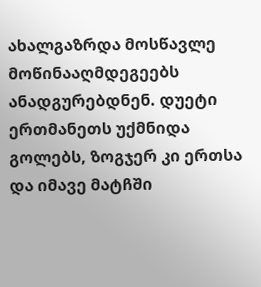ახალგაზრდა მოსწავლე მოწინააღმდეგეებს ანადგურებდნენ. დუეტი ერთმანეთს უქმნიდა გოლებს, ზოგჯერ კი ერთსა და იმავე მატჩში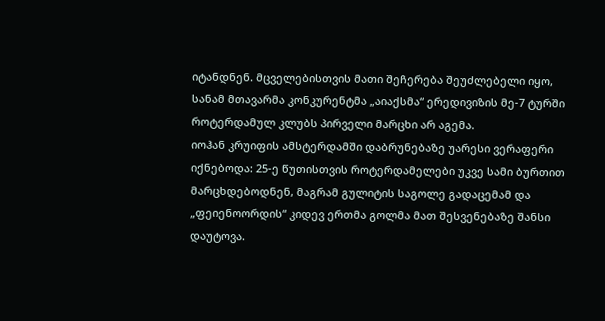იტანდნენ. მცველებისთვის მათი შეჩერება შეუძლებელი იყო, სანამ მთავარმა კონკურენტმა „აიაქსმა“ ერედივიზის მე-7 ტურში როტერდამულ კლუბს პირველი მარცხი არ აგემა.
იოჰან კრუიფის ამსტერდამში დაბრუნებაზე უარესი ვერაფერი იქნებოდა: 25-ე წუთისთვის როტერდამელები უკვე სამი ბურთით მარცხდებოდნენ, მაგრამ გულიტის საგოლე გადაცემამ და „ფეიენოორდის“ კიდევ ერთმა გოლმა მათ შესვენებაზე შანსი დაუტოვა.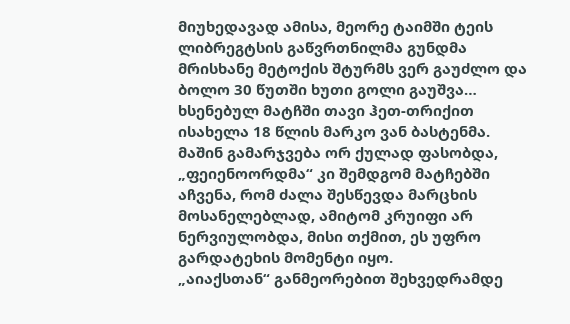მიუხედავად ამისა, მეორე ტაიმში ტეის ლიბრეგტსის გაწვრთნილმა გუნდმა მრისხანე მეტოქის შტურმს ვერ გაუძლო და ბოლო 30 წუთში ხუთი გოლი გაუშვა… ხსენებულ მატჩში თავი ჰეთ-თრიქით ისახელა 18 წლის მარკო ვან ბასტენმა.
მაშინ გამარჯვება ორ ქულად ფასობდა, „ფეიენოორდმა“ კი შემდგომ მატჩებში აჩვენა, რომ ძალა შესწევდა მარცხის მოსანელებლად, ამიტომ კრუიფი არ ნერვიულობდა, მისი თქმით, ეს უფრო გარდატეხის მომენტი იყო.
„აიაქსთან“ განმეორებით შეხვედრამდე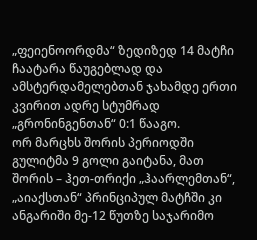„ფეიენოორდმა“ ზედიზედ 14 მატჩი ჩაატარა წაუგებლად და ამსტერდამელებთან ჯახამდე ერთი კვირით ადრე სტუმრად „გრონინგენთან“ 0:1 წააგო.
ორ მარცხს შორის პერიოდში გულიტმა 9 გოლი გაიტანა, მათ შორის – ჰეთ-თრიქი „ჰაარლემთან“, „აიაქსთან“ პრინციპულ მატჩში კი ანგარიში მე-12 წუთზე საჯარიმო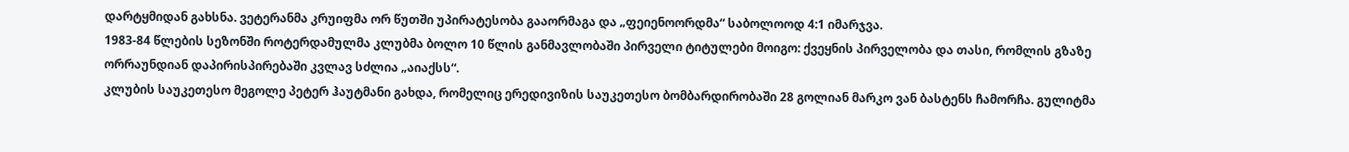დარტყმიდან გახსნა. ვეტერანმა კრუიფმა ორ წუთში უპირატესობა გააორმაგა და „ფეიენოორდმა“ საბოლოოდ 4:1 იმარჯვა.
1983-84 წლების სეზონში როტერდამულმა კლუბმა ბოლო 10 წლის განმავლობაში პირველი ტიტულები მოიგო: ქვეყნის პირველობა და თასი, რომლის გზაზე ორრაუნდიან დაპირისპირებაში კვლავ სძლია „აიაქსს“.
კლუბის საუკეთესო მეგოლე პეტერ ჰაუტმანი გახდა, რომელიც ერედივიზის საუკეთესო ბომბარდირობაში 28 გოლიან მარკო ვან ბასტენს ჩამორჩა. გულიტმა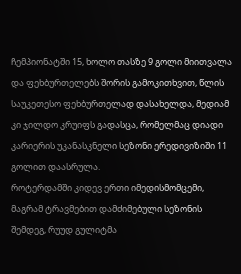ჩემპიონატში 15, ხოლო თასზე 9 გოლი მიითვალა და ფეხბურთელებს შორის გამოკითხვით, წლის საუკეთესო ფეხბურთელად დასახელდა, მედიამ კი ჯილდო კრუიფს გადასცა, რომელმაც დიადი კარიერის უკანასკნელი სეზონი ერედივიზიში 11 გოლით დაასრულა.
როტერდამში კიდევ ერთი იმედისმომცემი, მაგრამ ტრავმებით დამძიმებული სეზონის შემდეგ, რუუდ გულიტმა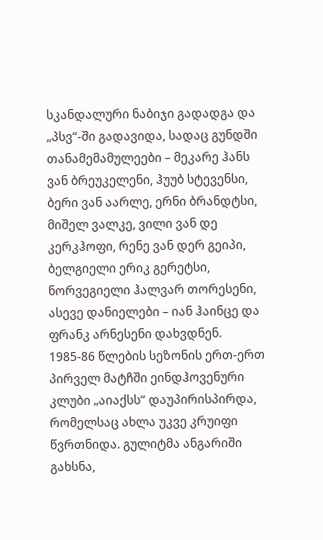სკანდალური ნაბიჯი გადადგა და „პსვ“-ში გადავიდა, სადაც გუნდში თანამემამულეები – მეკარე ჰანს ვან ბრეუკელენი, ჰუუბ სტევენსი, ბერი ვან აარლე, ერნი ბრანდტსი, მიშელ ვალკე, ვილი ვან დე კერკჰოფი, რენე ვან დერ გეიპი, ბელგიელი ერიკ გერეტსი, ნორვეგიელი ჰალვარ თორესენი, ასევე დანიელები – იან ჰაინცე და ფრანკ არნესენი დახვდნენ.
1985-86 წლების სეზონის ერთ-ერთ პირველ მატჩში ეინდჰოვენური კლუბი „აიაქსს“ დაუპირისპირდა, რომელსაც ახლა უკვე კრუიფი წვრთნიდა. გულიტმა ანგარიში გახსნა,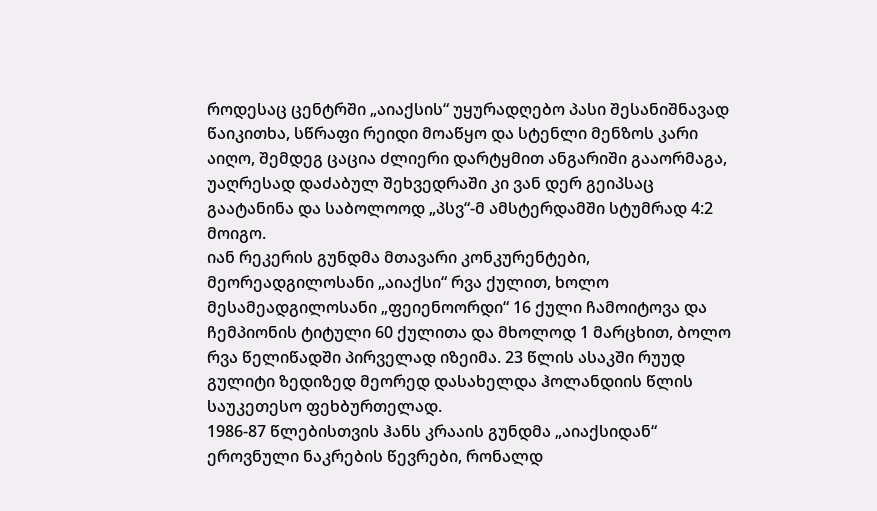როდესაც ცენტრში „აიაქსის“ უყურადღებო პასი შესანიშნავად წაიკითხა, სწრაფი რეიდი მოაწყო და სტენლი მენზოს კარი აიღო, შემდეგ ცაცია ძლიერი დარტყმით ანგარიში გააორმაგა, უაღრესად დაძაბულ შეხვედრაში კი ვან დერ გეიპსაც გაატანინა და საბოლოოდ „პსვ“-მ ამსტერდამში სტუმრად 4:2 მოიგო.
იან რეკერის გუნდმა მთავარი კონკურენტები, მეორეადგილოსანი „აიაქსი“ რვა ქულით, ხოლო მესამეადგილოსანი „ფეიენოორდი“ 16 ქული ჩამოიტოვა და ჩემპიონის ტიტული 60 ქულითა და მხოლოდ 1 მარცხით, ბოლო რვა წელიწადში პირველად იზეიმა. 23 წლის ასაკში რუუდ გულიტი ზედიზედ მეორედ დასახელდა ჰოლანდიის წლის საუკეთესო ფეხბურთელად.
1986-87 წლებისთვის ჰანს კრააის გუნდმა „აიაქსიდან“ ეროვნული ნაკრების წევრები, რონალდ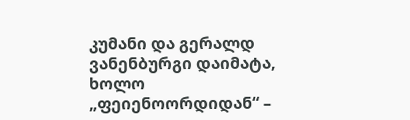კუმანი და გერალდ ვანენბურგი დაიმატა, ხოლო „ფეიენოორდიდან“ –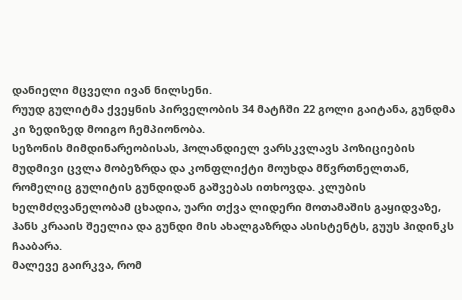დანიელი მცველი ივან ნილსენი.
რუუდ გულიტმა ქვეყნის პირველობის 34 მატჩში 22 გოლი გაიტანა, გუნდმა კი ზედიზედ მოიგო ჩემპიონობა.
სეზონის მიმდინარეობისას, ჰოლანდიელ ვარსკვლავს პოზიციების მუდმივი ცვლა მობეზრდა და კონფლიქტი მოუხდა მწვრთნელთან, რომელიც გულიტის გუნდიდან გაშვებას ითხოვდა. კლუბის ხელმძღვანელობამ ცხადია, უარი თქვა ლიდერი მოთამაშის გაყიდვაზე, ჰანს კრააის შეელია და გუნდი მის ახალგაზრდა ასისტენტს, გუუს ჰიდინკს ჩააბარა.
მალევე გაირკვა, რომ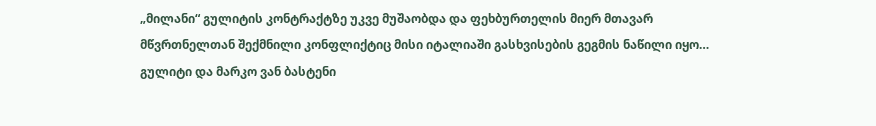„მილანი“ გულიტის კონტრაქტზე უკვე მუშაობდა და ფეხბურთელის მიერ მთავარ მწვრთნელთან შექმნილი კონფლიქტიც მისი იტალიაში გასხვისების გეგმის ნაწილი იყო…
გულიტი და მარკო ვან ბასტენი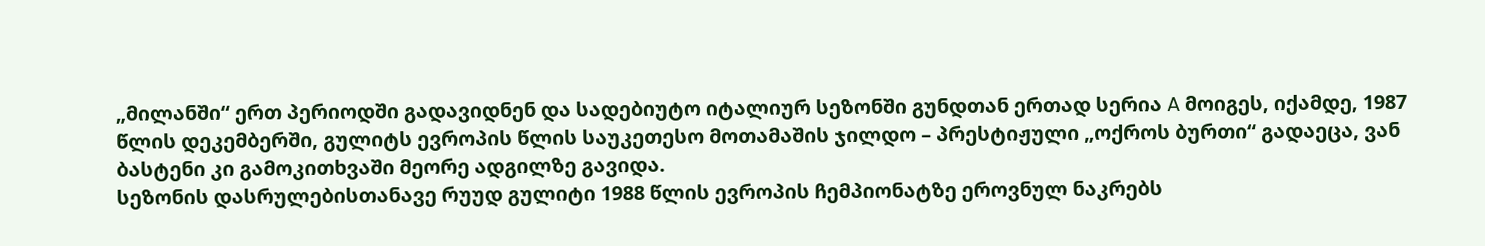„მილანში“ ერთ პერიოდში გადავიდნენ და სადებიუტო იტალიურ სეზონში გუნდთან ერთად სერია A მოიგეს, იქამდე, 1987 წლის დეკემბერში, გულიტს ევროპის წლის საუკეთესო მოთამაშის ჯილდო – პრესტიჟული „ოქროს ბურთი“ გადაეცა, ვან ბასტენი კი გამოკითხვაში მეორე ადგილზე გავიდა.
სეზონის დასრულებისთანავე რუუდ გულიტი 1988 წლის ევროპის ჩემპიონატზე ეროვნულ ნაკრებს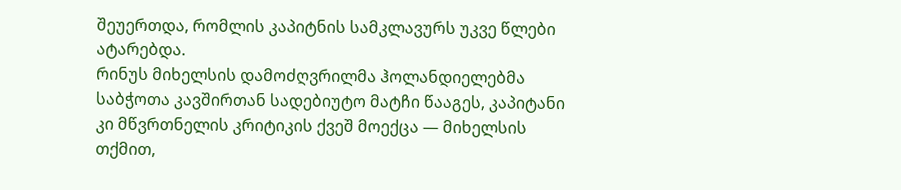შეუერთდა, რომლის კაპიტნის სამკლავურს უკვე წლები ატარებდა.
რინუს მიხელსის დამოძღვრილმა ჰოლანდიელებმა საბჭოთა კავშირთან სადებიუტო მატჩი წააგეს, კაპიტანი კი მწვრთნელის კრიტიკის ქვეშ მოექცა — მიხელსის თქმით,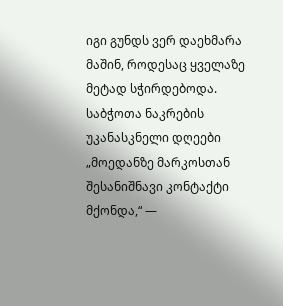იგი გუნდს ვერ დაეხმარა მაშინ, როდესაც ყველაზე მეტად სჭირდებოდა.
საბჭოთა ნაკრების უკანასკნელი დღეები
„მოედანზე მარკოსთან შესანიშნავი კონტაქტი მქონდა,“ —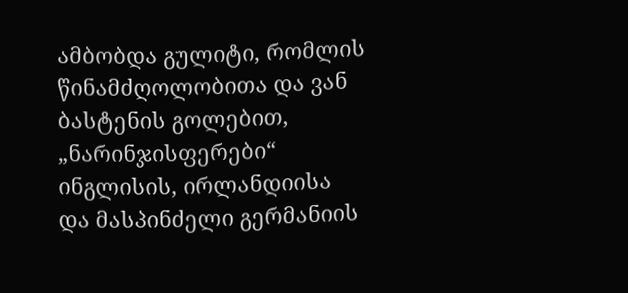ამბობდა გულიტი, რომლის წინამძღოლობითა და ვან ბასტენის გოლებით, „ნარინჯისფერები“ ინგლისის, ირლანდიისა და მასპინძელი გერმანიის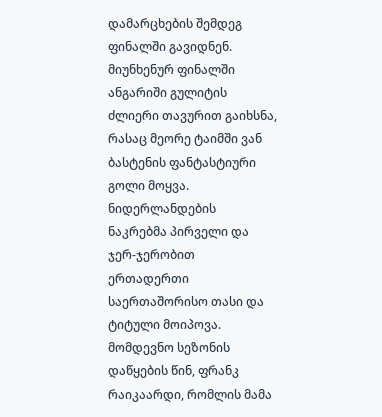დამარცხების შემდეგ ფინალში გავიდნენ.
მიუნხენურ ფინალში ანგარიში გულიტის ძლიერი თავურით გაიხსნა, რასაც მეორე ტაიმში ვან ბასტენის ფანტასტიური გოლი მოყვა. ნიდერლანდების ნაკრებმა პირველი და ჯერ-ჯერობით ერთადერთი საერთაშორისო თასი და ტიტული მოიპოვა.
მომდევნო სეზონის დაწყების წინ, ფრანკ რაიკაარდი, რომლის მამა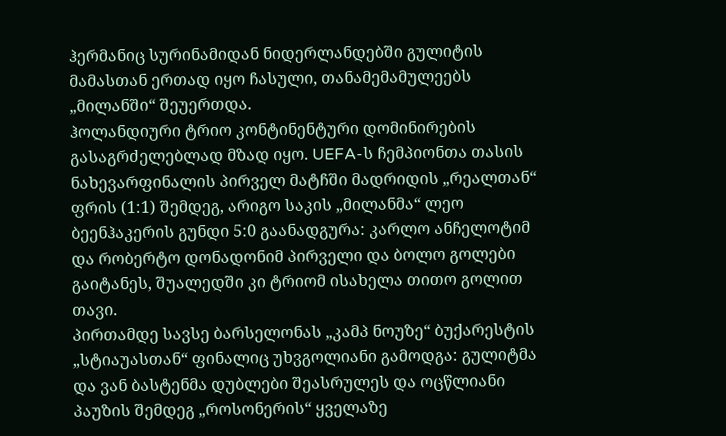ჰერმანიც სურინამიდან ნიდერლანდებში გულიტის მამასთან ერთად იყო ჩასული, თანამემამულეებს „მილანში“ შეუერთდა.
ჰოლანდიური ტრიო კონტინენტური დომინირების გასაგრძელებლად მზად იყო. UEFA-ს ჩემპიონთა თასის ნახევარფინალის პირველ მატჩში მადრიდის „რეალთან“ ფრის (1:1) შემდეგ, არიგო საკის „მილანმა“ ლეო ბეენჰაკერის გუნდი 5:0 გაანადგურა: კარლო ანჩელოტიმ და რობერტო დონადონიმ პირველი და ბოლო გოლები გაიტანეს, შუალედში კი ტრიომ ისახელა თითო გოლით თავი.
პირთამდე სავსე ბარსელონას „კამპ ნოუზე“ ბუქარესტის „სტიაუასთან“ ფინალიც უხვგოლიანი გამოდგა: გულიტმა და ვან ბასტენმა დუბლები შეასრულეს და ოცწლიანი პაუზის შემდეგ „როსონერის“ ყველაზე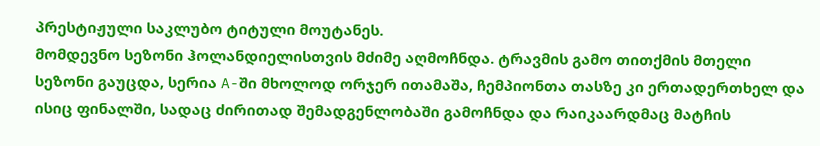პრესტიჟული საკლუბო ტიტული მოუტანეს.
მომდევნო სეზონი ჰოლანდიელისთვის მძიმე აღმოჩნდა. ტრავმის გამო თითქმის მთელი სეზონი გაუცდა, სერია A-ში მხოლოდ ორჯერ ითამაშა, ჩემპიონთა თასზე კი ერთადერთხელ და ისიც ფინალში, სადაც ძირითად შემადგენლობაში გამოჩნდა და რაიკაარდმაც მატჩის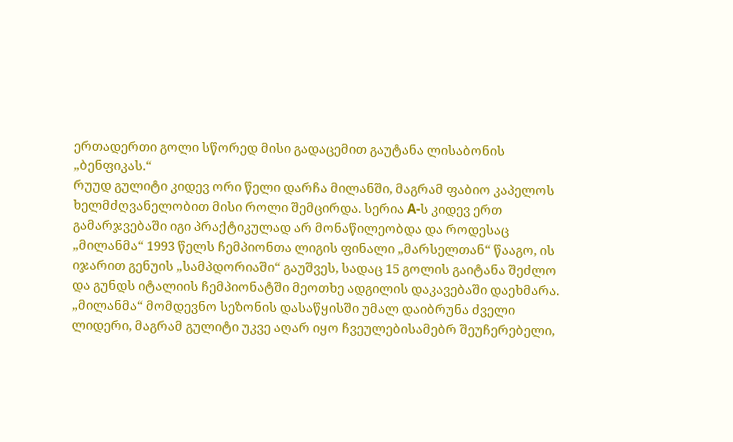ერთადერთი გოლი სწორედ მისი გადაცემით გაუტანა ლისაბონის „ბენფიკას.“
რუუდ გულიტი კიდევ ორი წელი დარჩა მილანში, მაგრამ ფაბიო კაპელოს ხელმძღვანელობით მისი როლი შემცირდა. სერია A-ს კიდევ ერთ გამარჯვებაში იგი პრაქტიკულად არ მონაწილეობდა და როდესაც „მილანმა“ 1993 წელს ჩემპიონთა ლიგის ფინალი „მარსელთან“ წააგო, ის იჯარით გენუის „სამპდორიაში“ გაუშვეს, სადაც 15 გოლის გაიტანა შეძლო და გუნდს იტალიის ჩემპიონატში მეოთხე ადგილის დაკავებაში დაეხმარა. „მილანმა“ მომდევნო სეზონის დასაწყისში უმალ დაიბრუნა ძველი ლიდერი, მაგრამ გულიტი უკვე აღარ იყო ჩვეულებისამებრ შეუჩერებელი,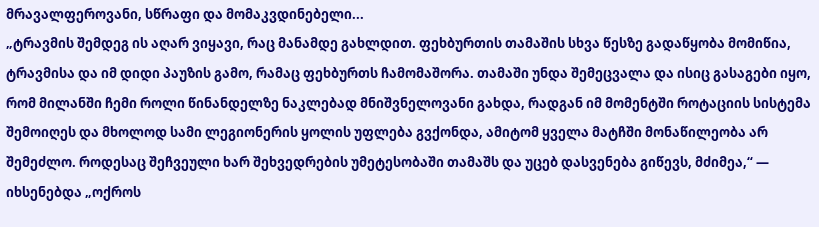მრავალფეროვანი, სწრაფი და მომაკვდინებელი...
„ტრავმის შემდეგ ის აღარ ვიყავი, რაც მანამდე გახლდით. ფეხბურთის თამაშის სხვა წესზე გადაწყობა მომიწია, ტრავმისა და იმ დიდი პაუზის გამო, რამაც ფეხბურთს ჩამომაშორა. თამაში უნდა შემეცვალა და ისიც გასაგები იყო, რომ მილანში ჩემი როლი წინანდელზე ნაკლებად მნიშვნელოვანი გახდა, რადგან იმ მომენტში როტაციის სისტემა შემოიღეს და მხოლოდ სამი ლეგიონერის ყოლის უფლება გვქონდა, ამიტომ ყველა მატჩში მონაწილეობა არ შემეძლო. როდესაც შეჩვეული ხარ შეხვედრების უმეტესობაში თამაშს და უცებ დასვენება გიწევს, მძიმეა,“ — იხსენებდა „ოქროს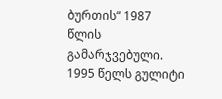ბურთის“ 1987 წლის გამარჯვებული.
1995 წელს გულიტი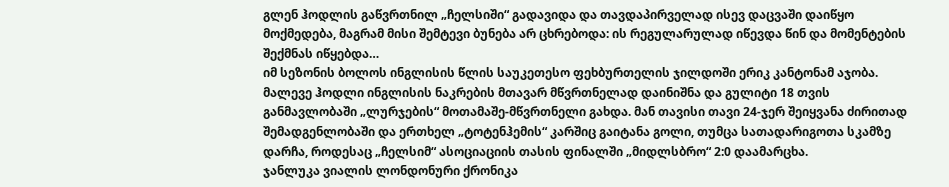გლენ ჰოდლის გაწვრთნილ „ჩელსიში“ გადავიდა და თავდაპირველად ისევ დაცვაში დაიწყო მოქმედება, მაგრამ მისი შემტევი ბუნება არ ცხრებოდა: ის რეგულარულად იწევდა წინ და მომენტების შექმნას იწყებდა…
იმ სეზონის ბოლოს ინგლისის წლის საუკეთესო ფეხბურთელის ჯილდოში ერიკ კანტონამ აჯობა. მალევე ჰოდლი ინგლისის ნაკრების მთავარ მწვრთნელად დაინიშნა და გულიტი 18 თვის განმავლობაში „ლურჯების“ მოთამაშე-მწვრთნელი გახდა. მან თავისი თავი 24-ჯერ შეიყვანა ძირითად შემადგენლობაში და ერთხელ „ტოტენჰემის“ კარშიც გაიტანა გოლი, თუმცა სათადარიგოთა სკამზე დარჩა, როდესაც „ჩელსიმ“ ასოციაციის თასის ფინალში „მიდლსბრო“ 2:0 დაამარცხა.
ჯანლუკა ვიალის ლონდონური ქრონიკა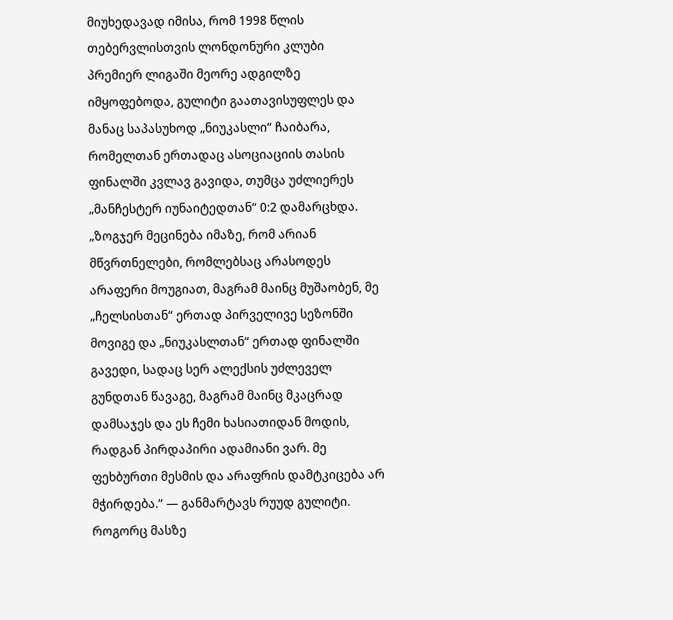მიუხედავად იმისა, რომ 1998 წლის თებერვლისთვის ლონდონური კლუბი პრემიერ ლიგაში მეორე ადგილზე იმყოფებოდა, გულიტი გაათავისუფლეს და მანაც საპასუხოდ „ნიუკასლი“ ჩაიბარა, რომელთან ერთადაც ასოციაციის თასის ფინალში კვლავ გავიდა, თუმცა უძლიერეს „მანჩესტერ იუნაიტედთან“ 0:2 დამარცხდა.
„ზოგჯერ მეცინება იმაზე, რომ არიან მწვრთნელები, რომლებსაც არასოდეს არაფერი მოუგიათ, მაგრამ მაინც მუშაობენ, მე „ჩელსისთან“ ერთად პირველივე სეზონში მოვიგე და „ნიუკასლთან“ ერთად ფინალში გავედი, სადაც სერ ალექსის უძლეველ გუნდთან წავაგე, მაგრამ მაინც მკაცრად დამსაჯეს და ეს ჩემი ხასიათიდან მოდის, რადგან პირდაპირი ადამიანი ვარ. მე ფეხბურთი მესმის და არაფრის დამტკიცება არ მჭირდება.“ — განმარტავს რუუდ გულიტი.
როგორც მასზე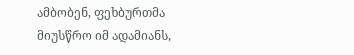ამბობენ, ფეხბურთმა მიუსწრო იმ ადამიანს,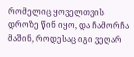რომელიც ყოველთვის დროზე წინ იყო, და ჩამორჩა მაშინ, როდესაც იგი ვეღარ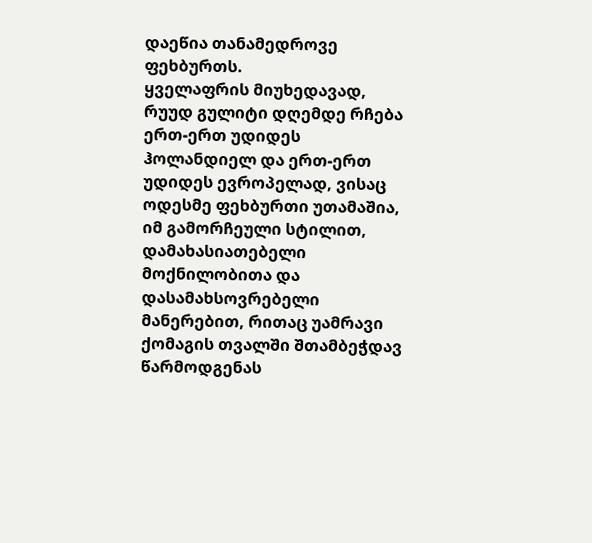დაეწია თანამედროვე ფეხბურთს.
ყველაფრის მიუხედავად, რუუდ გულიტი დღემდე რჩება ერთ-ერთ უდიდეს ჰოლანდიელ და ერთ-ერთ უდიდეს ევროპელად, ვისაც ოდესმე ფეხბურთი უთამაშია, იმ გამორჩეული სტილით, დამახასიათებელი მოქნილობითა და დასამახსოვრებელი მანერებით, რითაც უამრავი ქომაგის თვალში შთამბეჭდავ წარმოდგენას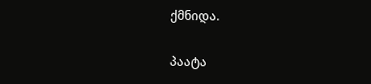ქმნიდა.

პაატა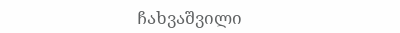ჩახვაშვილი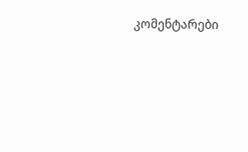კომენტარები